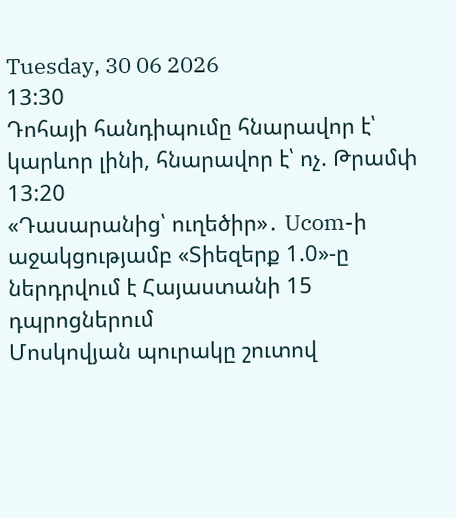Tuesday, 30 06 2026
13:30
Դոհայի հանդիպումը հնարավոր է՝ կարևոր լինի, հնարավոր է՝ ոչ. Թրամփ
13:20
«Դասարանից՝ ուղեծիր»․ Ucom-ի աջակցությամբ «Տիեզերք 1.0»-ը ներդրվում է Հայաստանի 15 դպրոցներում
Մոսկովյան պուրակը շուտով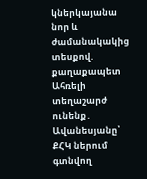կներկայանա նոր և ժամանակակից տեսքով. քաղաքապետ
Ահռելի տեղաշարժ ունենք․ Ավանեսյանը՝ ՔՀԿ ներում գտնվող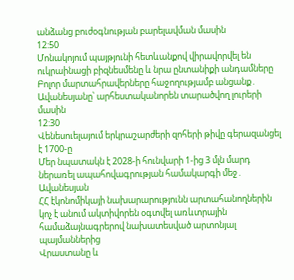անձանց բուժօգնության բարելավման մասին
12:50
Մոնակոյում պայթյունի հետևանքով վիրավորվել են ուկրաինացի բիզնեսմենը և նրա ընտանիքի անդամները
Բոլոր մարտահրավերները հաջողությամբ անցանք․ Ավանեսյանը՝ արհեստականորեն տարածվող լուրերի մասին
12:30
Վենեսուելայում երկրաշարժերի զոհերի թիվը գերազանցել է 1700-ը
Մեր նպատակն է 2028-ի հունվարի 1-ից 3 մլն մարդ ներառել ապահովագրության համակարգի մեջ․ Ավանեսյան
ՀՀ էկոնոմիկայի նախարարությունն արտահանողներին կոչ է անում ակտիվորեն օգտվել առևտրային համաձայնագրերով նախատեսված արտոնյալ պայմաններից
Վրաստանը և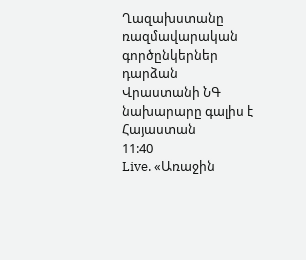Ղազախստանը ռազմավարական գործընկերներ դարձան
Վրաստանի ՆԳ նախարարը գալիս է Հայաստան
11:40
Live. «Առաջին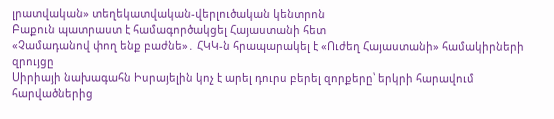լրատվական» տեղեկատվական-վերլուծական կենտրոն
Բաքուն պատրաստ է համագործակցել Հայաստանի հետ
«Չամադանով փող ենք բաժնե»․ ՀԿԿ-ն հրապարակել է «Ուժեղ Հայաստանի» համակիրների զրույցը
Սիրիայի նախագահն Իսրայելին կոչ է արել դուրս բերել զորքերը՝ երկրի հարավում հարվածներից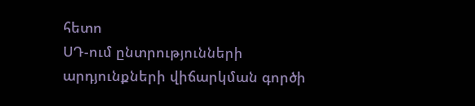հետո
ՍԴ-ում ընտրությունների արդյունքների վիճարկման գործի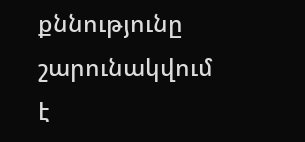քննությունը շարունակվում է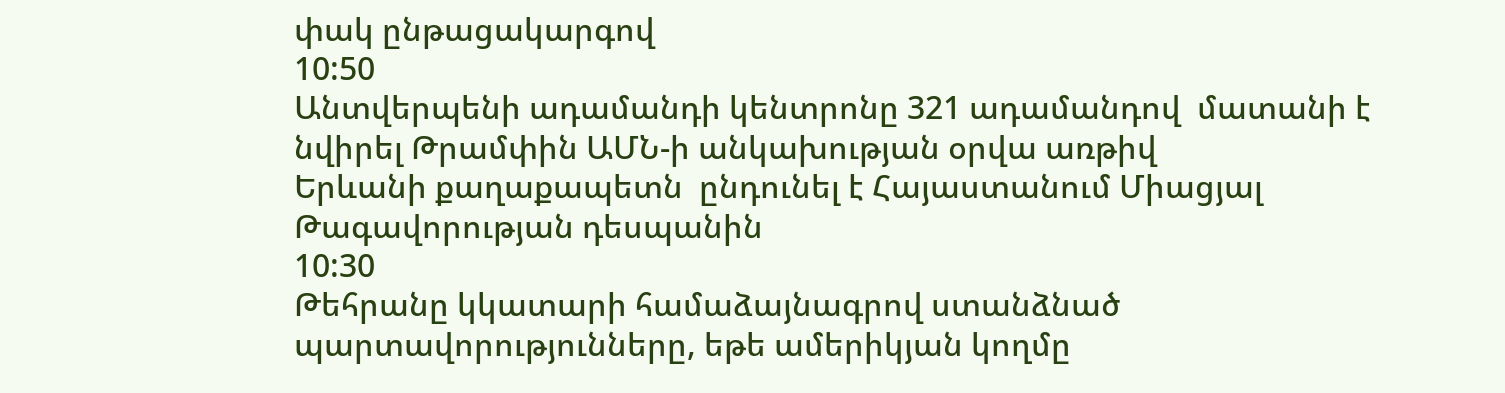փակ ընթացակարգով
10:50
Անտվերպենի ադամանդի կենտրոնը 321 ադամանդով  մատանի է նվիրել Թրամփին ԱՄՆ-ի անկախության օրվա առթիվ
Երևանի քաղաքապետն  ընդունել է Հայաստանում Միացյալ Թագավորության դեսպանին
10:30
Թեհրանը կկատարի համաձայնագրով ստանձնած պարտավորությունները, եթե ամերիկյան կողմը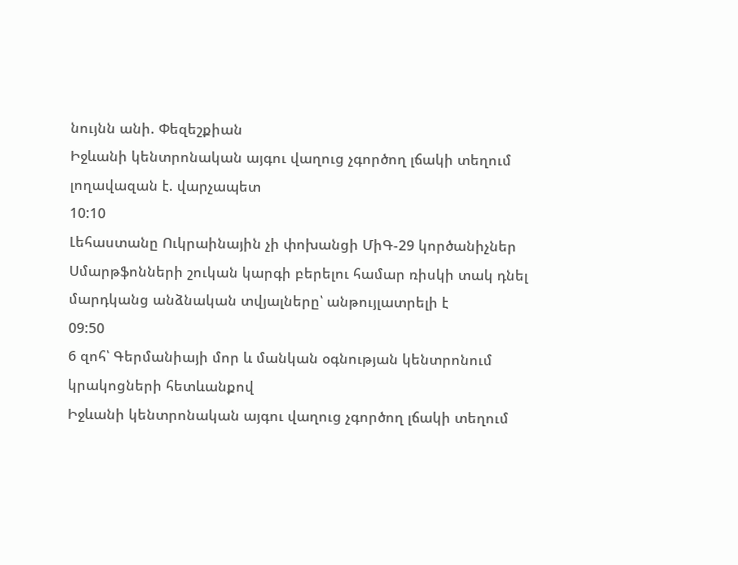նույնն անի. Փեզեշքիան
Իջևանի կենտրոնական այգու վաղուց չգործող լճակի տեղում լողավազան է. վարչապետ
10:10
Լեհաստանը Ուկրաինային չի փոխանցի ՄիԳ-29 կործանիչներ
Սմարթֆոնների շուկան կարգի բերելու համար ռիսկի տակ դնել մարդկանց անձնական տվյալները՝ անթույլատրելի է
09:50
6 զոհ՝ Գերմանիայի մոր և մանկան օգնության կենտրոնում կրակոցների հետևանքով
Իջևանի կենտրոնական այգու վաղուց չգործող լճակի տեղում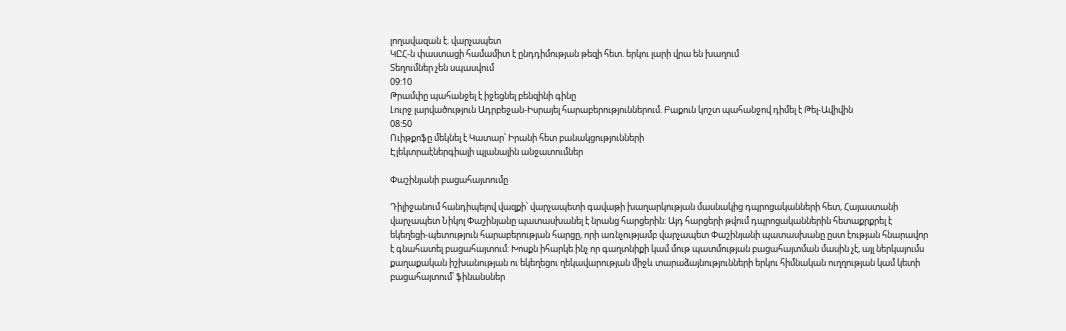լողավազան է. վարչապետ
ԿԸՀ-ն փաստացի համամիտ է ընդդիմության թեզի հետ. երկու լարի վրա են խաղում
Տեղումներ չեն սպասվում
09:10
Թրամփը պահանջել է իջեցնել բենզինի գինը
Լուրջ լարվածություն Ադրբեջան-Իսրայել հարաբերություններում. Բաքուն կոշտ պահանջով դիմել է Թել-Ավիվին
08:50
Ուիթքոֆը մեկնել է Կատար՝ Իրանի հետ բանակցությունների
Էլեկտրաէներգիայի պլանային անջատումներ

Փաշինյանի բացահայտումը

Դիլիջանում հանդիպելով վազքի՝ վարչապետի գավաթի խաղարկության մասնակից դպրոցականների հետ, Հայաստանի վարչապետ Նիկոլ Փաշինյանը պատասխանել է նրանց հարցերին: Այդ հարցերի թվում դպրոցականներին հետաքրքրել է եկեղեցի-պետություն հարաբերության հարցը, որի առնչությամբ վարչապետ Փաշինյանի պատասխանը ըստ էության հնարավոր է գնահատել բացահայտում: Խոսքն իհարկե ինչ որ գաղտնիքի կամ մութ պատմության բացահայտման մասին չէ, այլ ներկայումս քաղաքական իշխանության ու եկեղեցու ղեկավարության միջև տարաձայնությունների երկու հիմնական ուղղության կամ կետի բացահայտում՝ ֆինանսներ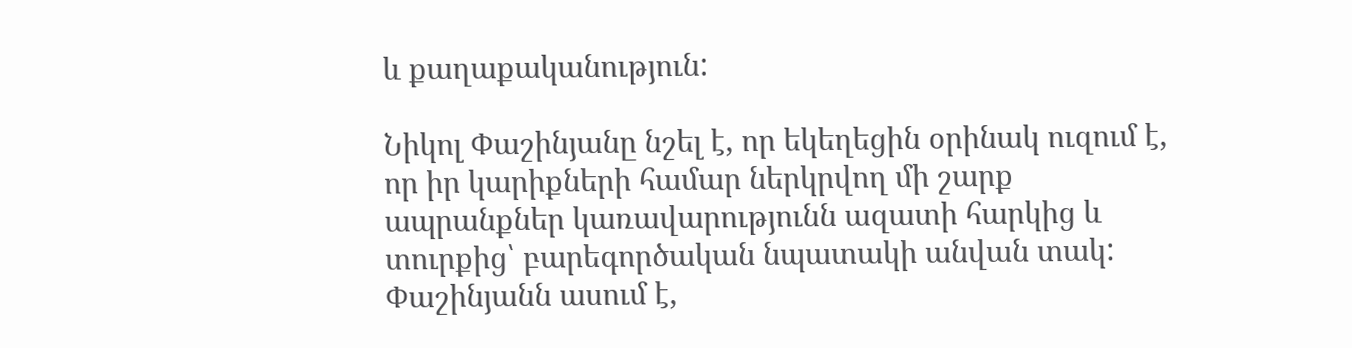և քաղաքականություն:

Նիկոլ Փաշինյանը նշել է, որ եկեղեցին օրինակ ուզում է, որ իր կարիքների համար ներկրվող մի շարք ապրանքներ կառավարությունն ազատի հարկից և տուրքից՝ բարեգործական նպատակի անվան տակ: Փաշինյանն ասում է,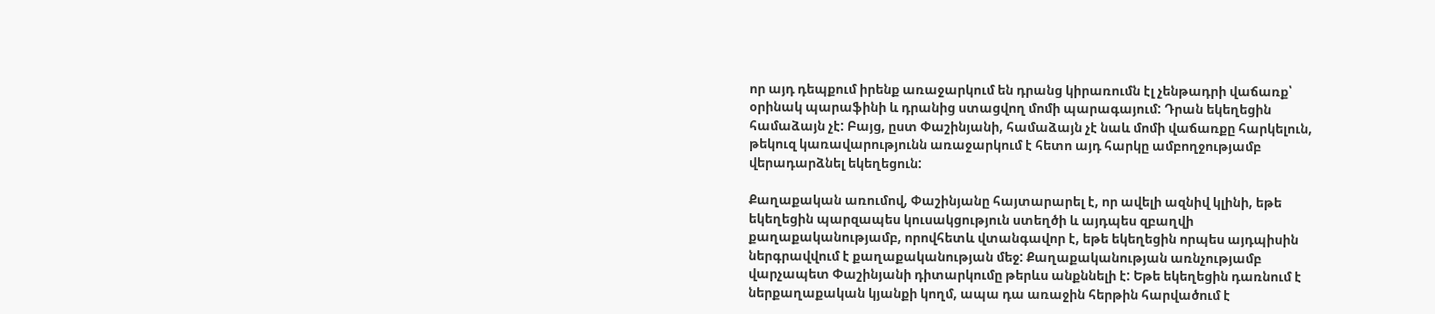որ այդ դեպքում իրենք առաջարկում են դրանց կիրառումն էլ չենթադրի վաճառք՝ օրինակ պարաֆինի և դրանից ստացվող մոմի պարագայում: Դրան եկեղեցին համաձայն չէ: Բայց, ըստ Փաշինյանի, համաձայն չէ նաև մոմի վաճառքը հարկելուն, թեկուզ կառավարությունն առաջարկում է հետո այդ հարկը ամբողջությամբ վերադարձնել եկեղեցուն:

Քաղաքական առումով, Փաշինյանը հայտարարել է, որ ավելի ազնիվ կլինի, եթե եկեղեցին պարզապես կուսակցություն ստեղծի և այդպես զբաղվի քաղաքականությամբ, որովհետև վտանգավոր է, եթե եկեղեցին որպես այդպիսին ներգրավվում է քաղաքականության մեջ: Քաղաքականության առնչությամբ վարչապետ Փաշինյանի դիտարկումը թերևս անքննելի է: Եթե եկեղեցին դառնում է ներքաղաքական կյանքի կողմ, ապա դա առաջին հերթին հարվածում է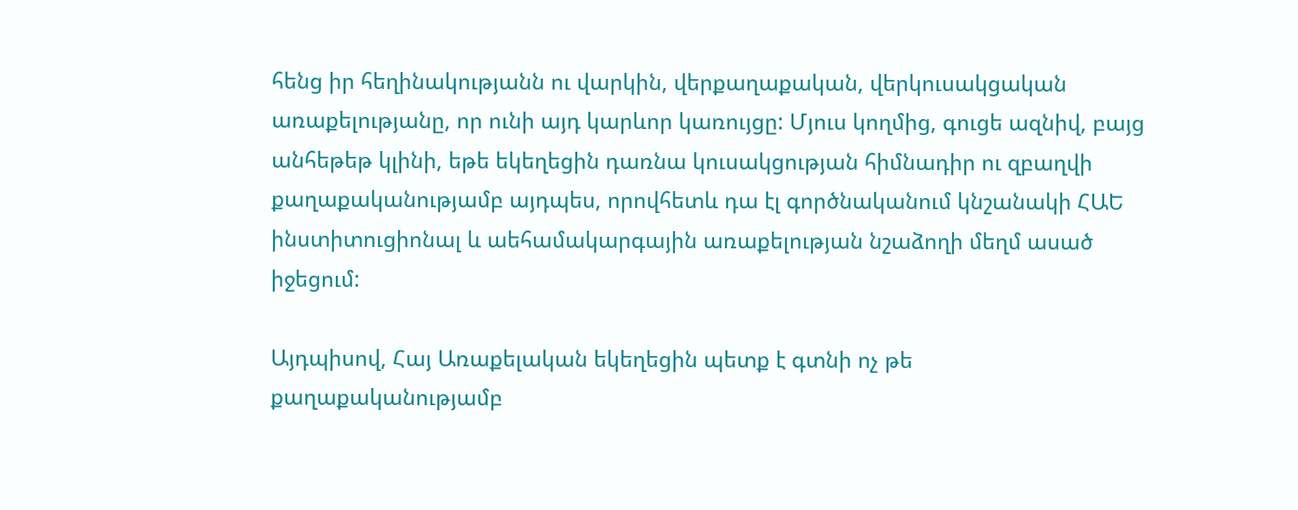հենց իր հեղինակությանն ու վարկին, վերքաղաքական, վերկուսակցական առաքելությանը, որ ունի այդ կարևոր կառույցը: Մյուս կողմից, գուցե ազնիվ, բայց անհեթեթ կլինի, եթե եկեղեցին դառնա կուսակցության հիմնադիր ու զբաղվի քաղաքականությամբ այդպես, որովհետև դա էլ գործնականում կնշանակի ՀԱԵ ինստիտուցիոնալ և աեհամակարգային առաքելության նշաձողի մեղմ ասած իջեցում:

Այդպիսով, Հայ Առաքելական եկեղեցին պետք է գտնի ոչ թե քաղաքականությամբ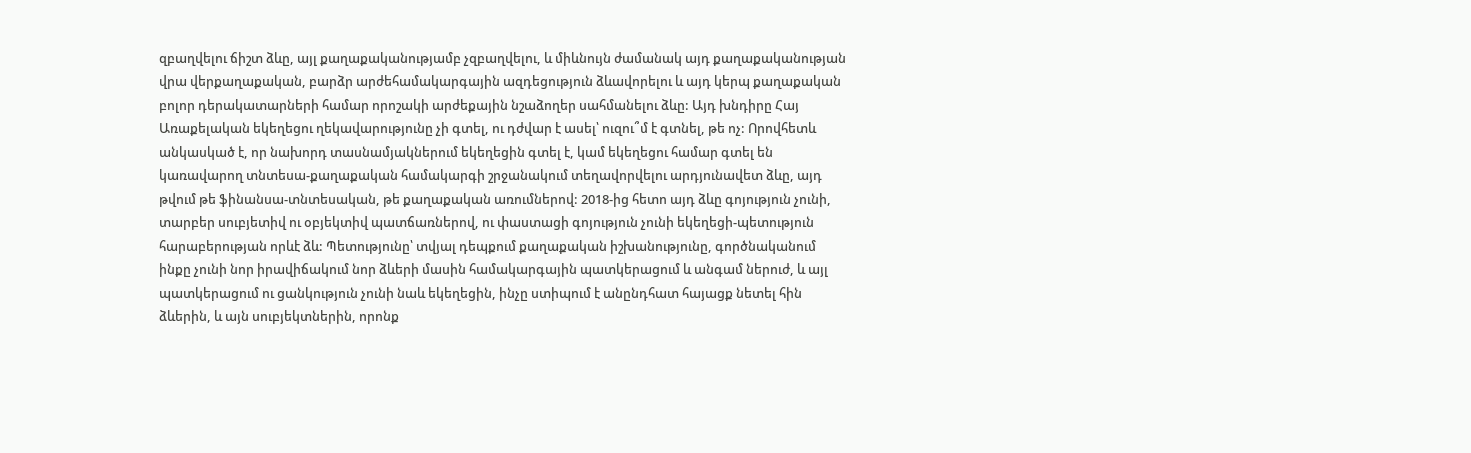զբաղվելու ճիշտ ձևը, այլ քաղաքականությամբ չզբաղվելու, և միևնույն ժամանակ այդ քաղաքականության վրա վերքաղաքական, բարձր արժեհամակարգային ազդեցություն ձևավորելու և այդ կերպ քաղաքական բոլոր դերակատարների համար որոշակի արժեքային նշաձողեր սահմանելու ձևը: Այդ խնդիրը Հայ Առաքելական եկեղեցու ղեկավարությունը չի գտել, ու դժվար է ասել՝ ուզու՞մ է գտնել, թե ոչ: Որովհետև անկասկած է, որ նախորդ տասնամյակներում եկեղեցին գտել է, կամ եկեղեցու համար գտել են կառավարող տնտեսա-քաղաքական համակարգի շրջանակում տեղավորվելու արդյունավետ ձևը, այդ թվում թե ֆինանսա-տնտեսական, թե քաղաքական առումներով: 2018-ից հետո այդ ձևը գոյություն չունի, տարբեր սուբյետիվ ու օբյեկտիվ պատճառներով, ու փաստացի գոյություն չունի եկեղեցի-պետություն հարաբերության որևէ ձև: Պետությունը՝ տվյալ դեպքում քաղաքական իշխանությունը, գործնականում ինքը չունի նոր իրավիճակում նոր ձևերի մասին համակարգային պատկերացում և անգամ ներուժ, և այլ պատկերացում ու ցանկություն չունի նաև եկեղեցին, ինչը ստիպում է անընդհատ հայացք նետել հին ձևերին, և այն սուբյեկտներին, որոնք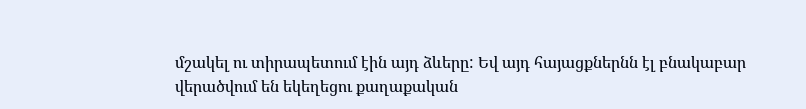մշակել ու տիրապետում էին այդ ձևերը: Եվ այդ հայացքներնն էլ բնակաբար վերածվում են եկեղեցու քաղաքական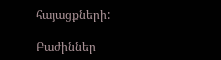հայացքների:

Բաժիններ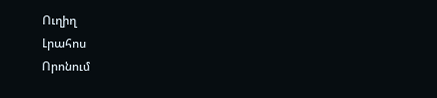Ուղիղ
Լրահոս
Որոնում